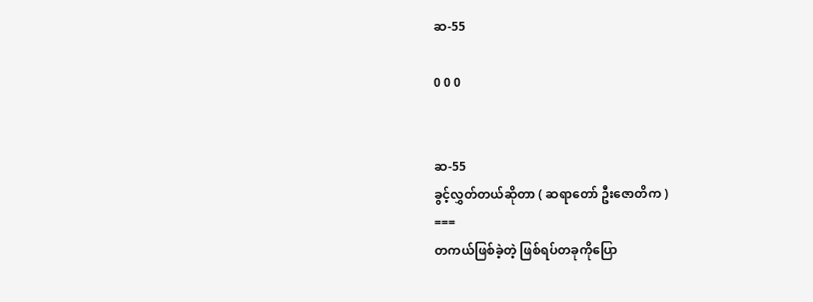ဆ-55

0 0 0


ဆ-55
ခွင့်လွှတ်တယ်ဆိုတာ ( ဆရာတော် ဦးဇောတိက )
===
တကယ်ဖြစ်ခဲ့တဲ့ ဖြစ်ရပ်တခုကိုပြော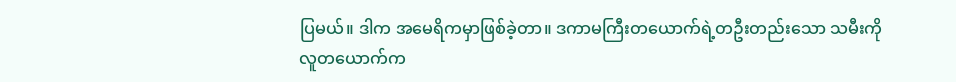ပြမယ်။ ဒါက အမေရိကမှာဖြစ်ခဲ့တာ။ ဒကာမကြီးတယောက်ရဲ့တဦးတည်းသော သမီးကို လူတယောက်က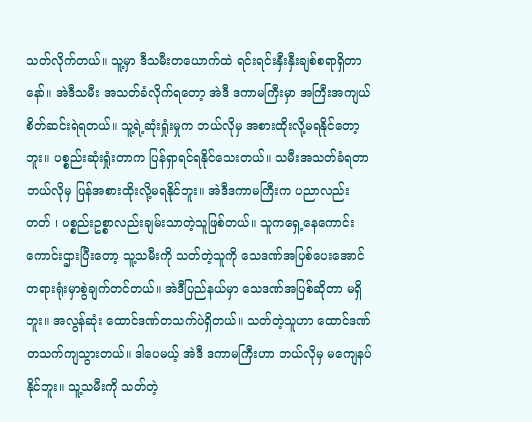သတ်လိုက်တယ်။ သူ့မှာ ဒီသမီးတယောက်ထဲ ရင်းရင်းနှီးနှီးချစ်စရာရှိတာနော်။ အဲဒီသမီး အသတ်ခံလိုက်ရတော့ အဲဒီ ဒကာမကြီးမှာ အကြီးအကျယ်စိတ်ဆင်းရဲရတယ်။ သူ့ရဲ့ဆုံးရှုံးမှုက ဘယ်လိုမှ အစားထိုးလို့မရနိုင်တော့ဘူး။ ပစ္စည်းဆုံးရှုံးတာက ပြန်ရှာရင်ရနိုင်သေးတယ်။ သမီးအသတ်ခံရတာ ဘယ်လိုမှ ပြန်အစားထိုးလို့မရနိုင်ဘူး။ အဲဒီဒကာမကြီးက ပညာလည်းတတ် ၊ ပစ္စည်းဥစ္စာလည်းချမ်းသာတဲ့သူဖြစ်တယ်။ သူကရှေ့နေကောင်းကောင်းဌားပြီးတော့ သူ့သမီးကို သတ်တဲ့သူကို သေဒဏ်အပြစ်ပေးအောင် တရားရုံးမှာစွဲချက်တင်တယ်။ အဲဒီပြည်နယ်မှာ သေဒဏ်အပြစ်ဆိုတာ မရှိဘူး။ အလွန်ဆုံး ထောင်ဒဏ်တသက်ပဲရှိတယ်။ သတ်တဲ့သူဟာ ထောင်ဒဏ်တသက်ကျသွားတယ်။ ဒါပေမယ့် အဲဒီ ဒကာမကြီးဟာ ဘယ်လိုမှ မကျေနပ်နိုင်ဘူး။ သူ့သမီးကို သတ်တဲ့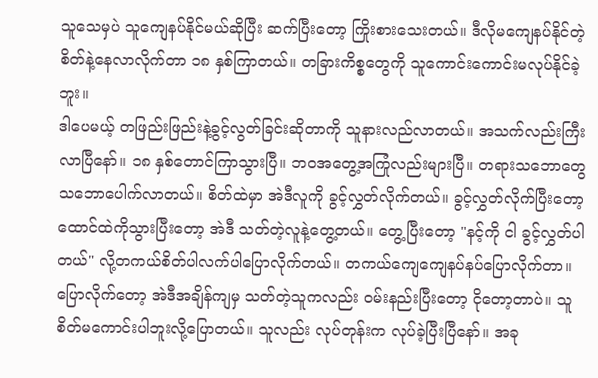သူသေမှပဲ သူကျေနပ်နိုင်မယ်ဆိုပြီး ဆက်ပြီးတော့ ကြိုးစားသေးတယ်။ ဒီလိုမကျေနပ်နိုင်တဲ့ စိတ်နဲ့နေလာလိုက်တာ ၁၈ နှစ်ကြာတယ်။ တခြားကိစ္စတွေကို သူကောင်းကောင်းမလုပ်နိုင်ခဲ့ဘူး။
ဒါပေမယ့် တဖြည်းဖြည်းနဲ့ခွင့်လွတ်ခြင်းဆိုတာကို သူနားလည်လာတယ်။ အသက်လည်းကြီးလာပြီနော်။ ၁၈ နှစ်တောင်ကြာသွားပြီ။ ဘ၀အတွေ့အကြုံလည်းများပြီ။ တရားသဘောတွေ သဘောပေါက်လာတယ်။ စိတ်ထဲမှာ အဲဒီလူကို ခွင့်လွှတ်လိုက်တယ်။ ခွင့်လွှတ်လိုက်ပြီးတော့ ထောင်ထဲကိုသွားပြီးတော့ အဲဒီ သတ်တဲ့လူနဲ့တွေ့တယ်။ တွေ့ပြီးတော့ "နင့်ကို ငါ ခွင့်လွှတ်ပါတယ်" လို့တကယ်စိတ်ပါလက်ပါပြောလိုက်တယ်။ တကယ်ကျေကျေနပ်နပ်ပြောလိုက်တာ။ ပြောလိုက်တော့ အဲဒီအချိန်ကျမှ သတ်တဲ့သူကလည်း ၀မ်းနည်းပြီးတော့ ငိုတော့တာပဲ။ သူ စိတ်မကောင်းပါဘူးလို့ပြောတယ်။ သူလည်း လုပ်တုန်းက လုပ်ခဲ့ပြီးပြီနော်။ အခု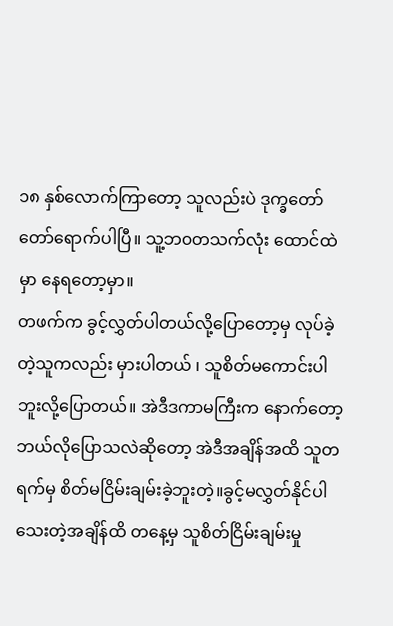၁၈ နှစ်လောက်ကြာတော့ သူလည်းပဲ ဒုက္ခတော်တော်ရောက်ပါပြီ။ သူ့ဘ၀တသက်လုံး ထောင်ထဲမှာ နေရတော့မှာ။
တဖက်က ခွင့်လွှတ်ပါတယ်လို့ပြောတော့မှ လုပ်ခဲ့တဲ့သူကလည်း မှားပါတယ် ၊ သူစိတ်မကောင်းပါဘူးလို့ပြောတယ်။ အဲဒီဒကာမကြီးက နောက်တော့ ဘယ်လိုပြောသလဲဆိုတော့ အဲဒီအချိန်အထိ သူတရက်မှ စိတ်မငြိမ်းချမ်းခဲ့ဘူးတဲ့။ခွင့်မလွှတ်နိုင်ပါသေးတဲ့အချိန်ထိ တနေ့မှ သူစိတ်ငြိမ်းချမ်းမှု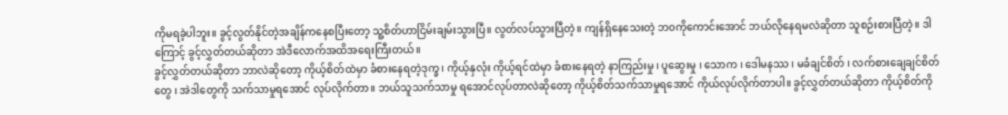ကိုမရခဲ့ပါဘူး။ ခွင့်လွတ်နိုင်တဲ့အချိန်ကနေစပြီးတော့ သူ့စိတ်ဟာငြိမ်းချမ်းသွားပြီ။ လွတ်လပ်သွားပြီတဲ့။ ကျန်ရှိနေသေးတဲ့ ဘ၀ကိုကောင်းအောင် ဘယ်လိုနေရမလဲဆိုတာ သူစဉ်းစားပြီတဲ့။ ဒါကြောင့် ခွင့်လွှတ်တယ်ဆိုတာ အဲဒီလောက်အထိအရေးကြီးတယ်။
ခွင့်လွှတ်တယ်ဆိုတာ ဘာလဲဆိုတော့ ကိုယ့်စိတ်ထဲမှာ ခံစားနေရတဲ့ဒုက္ခ ၊ ကိုယ့်နှလုံး ကိုယ့်ရင်ထဲမှာ ခံစားနေရတဲ့ နာကြည်းမှု ၊ ပူဆွေးမှု ၊ သောက ၊ ဒေါမနဿ ၊ မခံချင်စိတ် ၊ လက်စားချေချင်စိတ်တွေ ၊ အဲဒါတွေကို သက်သာမှုရအောင် လုပ်လိုက်တာ။ ဘယ်သူသက်သာမှု ရအောင်လုပ်တာလဲဆိုတော့ ကိုယ့်စိတ်သက်သာမှုရအောင် ကိုယ်လုပ်လိုက်တာပါ။ ခွင့်လွှတ်တယ်ဆိုတာ ကိုယ့်စိတ်ကို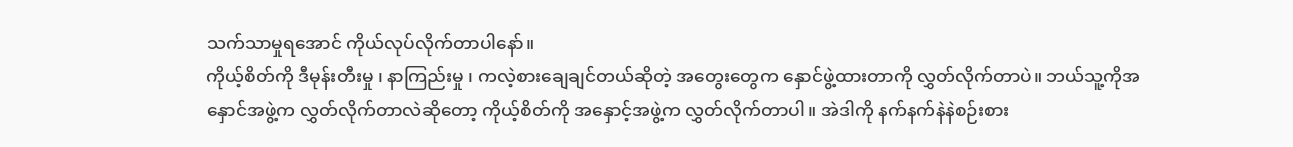သက်သာမှုရအောင် ကိုယ်လုပ်လိုက်တာပါနော်။
ကိုယ့်စိတ်ကို ဒီမုန်းတီးမှု ၊ နာကြည်းမှု ၊ ကလဲ့စားချေချင်တယ်ဆိုတဲ့ အတွေးတွေက နှောင်ဖွဲ့ထားတာကို လွှတ်လိုက်တာပဲ။ ဘယ်သူ့ကိုအနှောင်အဖွဲ့က လွှတ်လိုက်တာလဲဆိုတော့ ကိုယ့်စိတ်ကို အနှောင့်အဖွဲ့က လွှတ်လိုက်တာပါ။ အဲဒါကို နက်နက်နဲနဲစဉ်းစား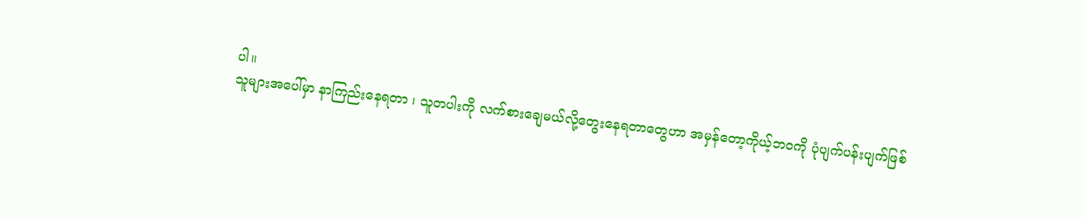ပါ။
သူများအပေါ်မှာ နာကြည်းနေရတာ ၊ သူတပါးကို လက်စားချေမယ်လို့တွေးနေရတာတွေဟာ အမှန်တော့ကိုယ့်ဘ၀ကို ပုံပျက်ပန်းပျက်ဖြစ်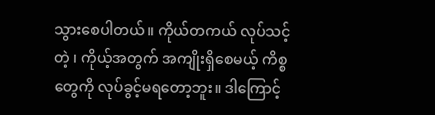သွားစေပါတယ်။ ကိုယ်တကယ် လုပ်သင့်တဲ့ ၊ ကိုယ့်အတွက် အကျိုးရှိစေမယ့် ကိစ္စတွေကို လုပ်ခွင့်မရတော့ဘူး။ ဒါကြောင့်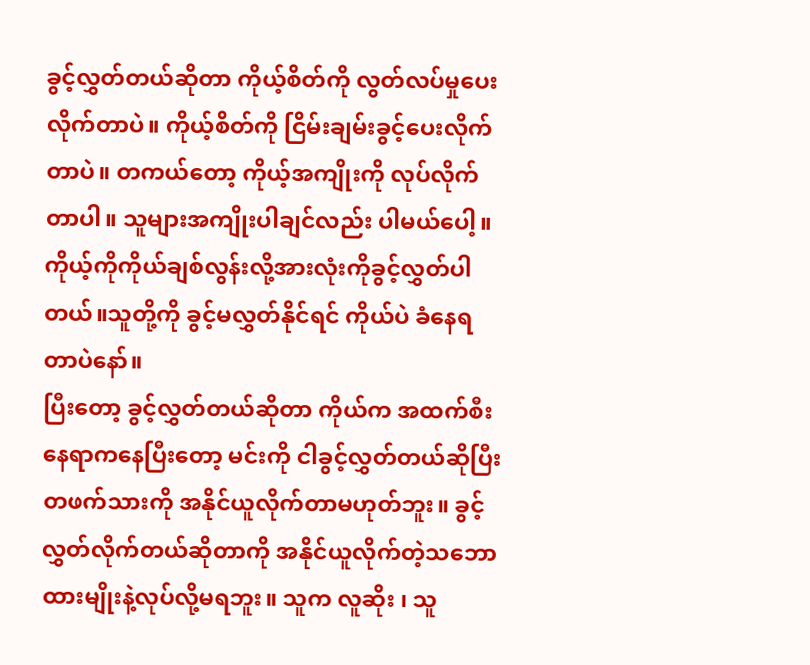ခွင့်လွှတ်တယ်ဆိုတာ ကိုယ့်စိတ်ကို လွတ်လပ်မှုပေးလိုက်တာပဲ။ ကိုယ့်စိတ်ကို ငြိမ်းချမ်းခွင့်ပေးလိုက်တာပဲ။ တကယ်တော့ ကိုယ့်အကျိုးကို လုပ်လိုက်တာပါ။ သူများအကျိုးပါချင်လည်း ပါမယ်ပေါ့။ ကိုယ့်ကိုကိုယ်ချစ်လွန်းလို့အားလုံးကိုခွင့်လွှတ်ပါတယ်။သူတို့ကို ခွင့်မလွှတ်နိုင်ရင် ကိုယ်ပဲ ခံနေရတာပဲနော်။
ပြီးတော့ ခွင့်လွှတ်တယ်ဆိုတာ ကိုယ်က အထက်စီးနေရာကနေပြီးတော့ မင်းကို ငါခွင့်လွှတ်တယ်ဆိုပြီး တဖက်သားကို အနိုင်ယူလိုက်တာမဟုတ်ဘူး။ ခွင့်လွှတ်လိုက်တယ်ဆိုတာကို အနိုင်ယူလိုက်တဲ့သဘောထားမျိုးနဲ့လုပ်လို့မရဘူး။ သူက လူဆိုး ၊ သူ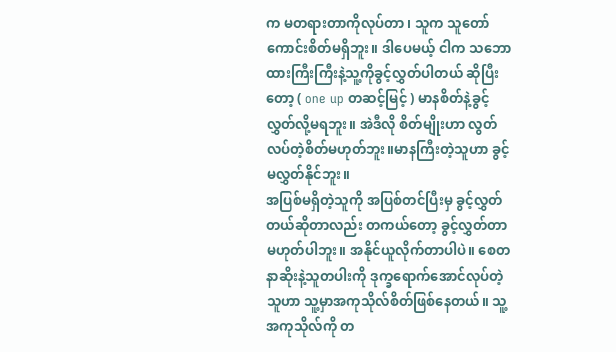က မတရားတာကိုလုပ်တာ ၊ သူက သူတော်ကောင်းစိတ်မရှိဘူး။ ဒါပေမယ့် ငါက သဘောထားကြီးကြီးနဲ့သူ့ကိုခွင့်လွှတ်ပါတယ် ဆိုပြီးတော့ ( one up တဆင့်မြင့် ) မာနစိတ်နဲ့ခွင့်လွှတ်လို့မရဘူး။ အဲဒီလို စိတ်မျိုးဟာ လွတ်လပ်တဲ့စိတ်မဟုတ်ဘူး။မာနကြီးတဲ့သူဟာ ခွင့်မလွှတ်နိုင်ဘူး။
အပြစ်မရှိတဲ့သူကို အပြစ်တင်ပြီးမှ ခွင့်လွှတ်တယ်ဆိုတာလည်း တကယ်တော့ ခွင့်လွှတ်တာမဟုတ်ပါဘူး။ အနိုင်ယူလိုက်တာပါပဲ။ စေတနာဆိုးနဲ့သူတပါးကို ဒုက္ခရောက်အောင်လုပ်တဲ့သူဟာ သူ့မှာအကုသိုလ်စိတ်ဖြစ်နေတယ်။ သူ့အကုသိုလ်ကို တ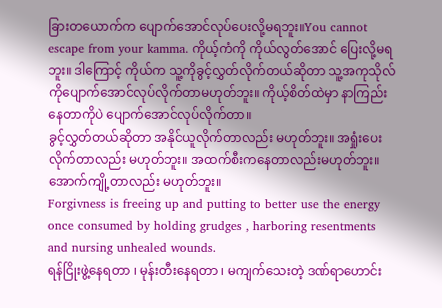ခြားတယောက်က ပျောက်အောင်လုပ်ပေးလို့မရဘူး။You cannot escape from your kamma. ကိုယ့်ကံကို ကိုယ်လွတ်အောင် ပြေးလို့မရဘူး။ ဒါကြောင့် ကိုယ်က သူ့ကိုခွင့်လွှတ်လိုက်တယ်ဆိုတာ သူ့အကုသိုလ်ကိုပျောက်အောင်လုပ်လိုက်တာမဟုတ်ဘူး။ ကိုယ့်စိတ်ထဲမှာ နာကြည်းနေတာကိုပဲ ပျောက်အောင်လုပ်လိုက်တာ။
ခွင့်လွှတ်တယ်ဆိုတာ အနိုင်ယူလိုက်တာလည်း မဟုတ်ဘူး။ အရှုံးပေးလိုက်တာလည်း မဟုတ်ဘူး။ အထက်စီးကနေတာလည်းမဟုတ်ဘူး။ အောက်ကျို့တာလည်း မဟုတ်ဘူး။
Forgivness is freeing up and putting to better use the energy once consumed by holding grudges , harboring resentments and nursing unhealed wounds.
ရန်ငြိုးဖွဲ့နေရတာ ၊ မုန်းတီးနေရတာ ၊ မကျက်သေးတဲ့ ဒဏ်ရာဟောင်း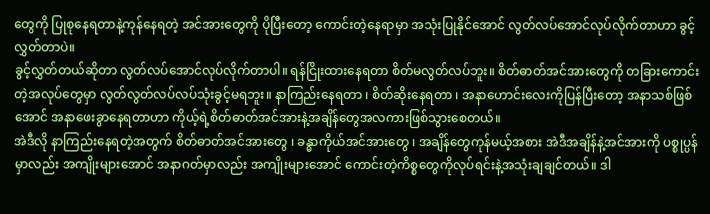တွေကို ပြုစုနေရတာနဲ့ကုန်နေရတဲ့ အင်အားတွေကို ပိုပြီးတော့ ကောင်းတဲ့နေရာမှာ အသုံးပြုနိုင်အောင် လွတ်လပ်အောင်လုပ်လိုက်တာဟာ ခွင့်လွှတ်တာပဲ။
ခွင့်လွှတ်တယ်ဆိုတာ လွတ်လပ်အောင်လုပ်လိုက်တာပါ။ ရန်ငြိုးထားနေရတာ စိတ်မလွတ်လပ်ဘူး။ စိတ်ဓာတ်အင်အားတွေကို တခြားကောင်းတဲ့အလုပ်တွေမှာ လွတ်လွတ်လပ်လပ်သုံးခွင့်မရဘူး။ နာကြည်းနေရတာ ၊ စိတ်ဆိုးနေရတာ ၊ အနာဟောင်းလေးကိုပြန်ပြီးတော့ အနာသစ်ဖြစ်အောင် အနာဖေးခွာနေရတာဟာ ကိုယ့်ရဲ့စိတ်ဓာတ်အင်အားနဲ့အချိန်တွေအလကားဖြစ်သွားစေတယ်။
အဲဒီလို နာကြည်းနေရတဲ့အတွက် စိတ်ဓာတ်အင်အားတွေ ၊ ခန္ဓာကိုယ်အင်အားတွေ ၊ အချိန်တွေကုန်မယ့်အစား အဲဒီအချိန်နဲ့အင်အားကို ပစ္စုပ္ပန်မှာလည်း အကျိုးများအောင် အနာဂတ်မှာလည်း အကျိုးများအောင် ကောင်းတဲ့ကိစ္စတွေကိုလုပ်ရင်းနဲ့အသုံးချချင်တယ်။ ဒါ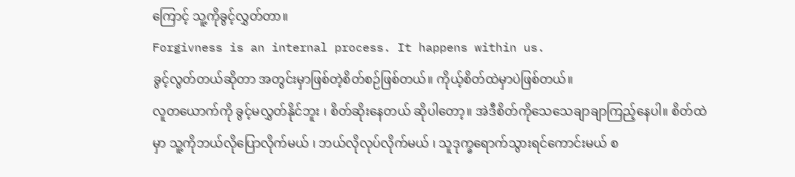ကြောင့် သူ့ကိုခွင့်လွှတ်တာ။
Forgivness is an internal process. It happens within us.
ခွင့်လွတ်တယ်ဆိုတာ အတွင်းမှာဖြစ်တဲ့စိတ်စဉ်ဖြစ်တယ်။ ကိုယ့်စိတ်ထဲမှာပဲဖြစ်တယ်။
လူတယောက်ကို ခွင့်မလွှတ်နိုင်ဘူး ၊ စိတ်ဆိုးနေတယ် ဆိုပါတော့။ အဲဒီစိတ်ကိုသေသေချာချာကြည့်နေပါ။ စိတ်ထဲမှာ သူ့ကိုဘယ်လိုပြောလိုက်မယ် ၊ ဘယ်လိုလုပ်လိုက်မယ် ၊ သူဒုက္ခရောက်သွားရင်ကောင်းမယ် စ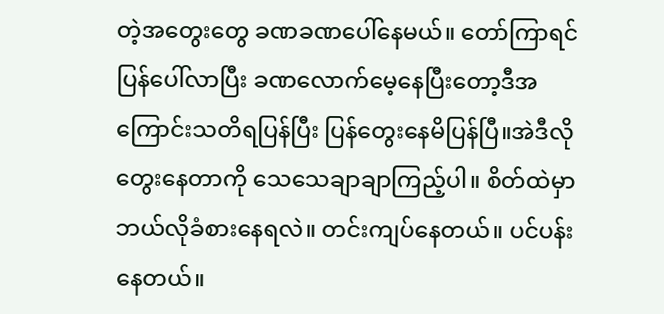တဲ့အတွေးတွေ ခဏခဏပေါ်နေမယ်။ တော်ကြာရင် ပြန်ပေါ်လာပြီး ခဏလောက်မေ့နေပြီးတော့ဒီအကြောင်းသတိရပြန်ပြီး ပြန်တွေးနေမိပြန်ပြီ။အဲဒီလိုတွေးနေတာကို သေသေချာချာကြည့်ပါ။ စိတ်ထဲမှာ ဘယ်လိုခံစားနေရလဲ။ တင်းကျပ်နေတယ်။ ပင်ပန်းနေတယ်။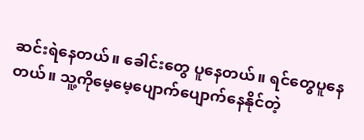ဆင်းရဲနေတယ်။ ခေါင်းတွေ ပူနေတယ်။ ရင်တွေပူနေတယ်။ သူ့ကိုမေ့မေ့ပျောက်ပျောက်နေနိုင်တဲ့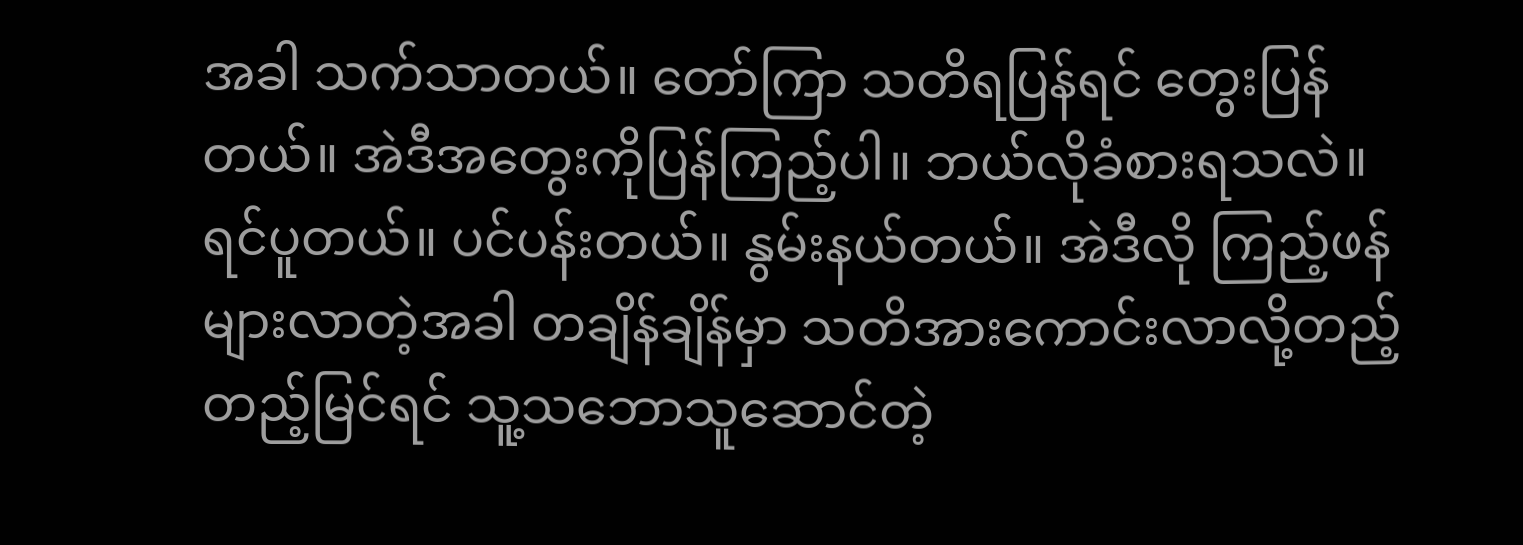အခါ သက်သာတယ်။ တော်ကြာ သတိရပြန်ရင် တွေးပြန်တယ်။ အဲဒီအတွေးကိုပြန်ကြည့်ပါ။ ဘယ်လိုခံစားရသလဲ။ ရင်ပူတယ်။ ပင်ပန်းတယ်။ နွမ်းနယ်တယ်။ အဲဒီလို ကြည့်ဖန်များလာတဲ့အခါ တချိန်ချိန်မှာ သတိအားကောင်းလာလို့တည့်တည့်မြင်ရင် သူ့သဘောသူဆောင်တဲ့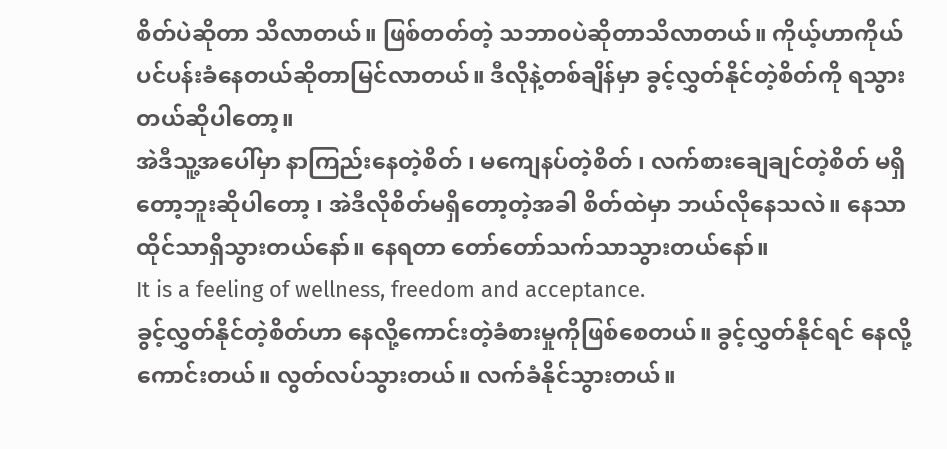စိတ်ပဲဆိုတာ သိလာတယ်။ ဖြစ်တတ်တဲ့ သဘာ၀ပဲဆိုတာသိလာတယ်။ ကိုယ့်ဟာကိုယ် ပင်ပန်းခံနေတယ်ဆိုတာမြင်လာတယ်။ ဒီလိုနဲ့တစ်ချိန်မှာ ခွင့်လွှတ်နိုင်တဲ့စိတ်ကို ရသွားတယ်ဆိုပါတော့။
အဲဒီသူ့အပေါ်မှာ နာကြည်းနေတဲ့စိတ် ၊ မကျေနပ်တဲ့စိတ် ၊ လက်စားချေချင်တဲ့စိတ် မရှိတော့ဘူးဆိုပါတော့ ၊ အဲဒီလိုစိတ်မရှိတော့တဲ့အခါ စိတ်ထဲမှာ ဘယ်လိုနေသလဲ။ နေသာထိုင်သာရှိသွားတယ်နော်။ နေရတာ တော်တော်သက်သာသွားတယ်နော်။
It is a feeling of wellness, freedom and acceptance.
ခွင့်လွှတ်နိုင်တဲ့စိတ်ဟာ နေလို့ကောင်းတဲ့ခံစားမှုကိုဖြစ်စေတယ်။ ခွင့်လွှတ်နိုင်ရင် နေလို့ကောင်းတယ်။ လွတ်လပ်သွားတယ်။ လက်ခံနိုင်သွားတယ်။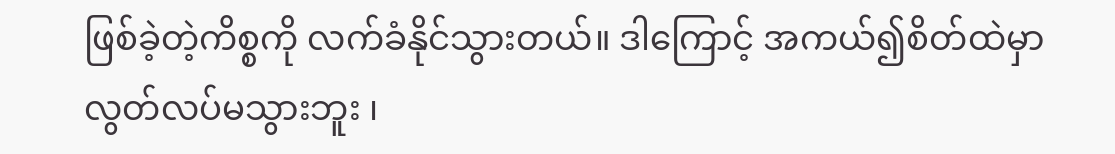ဖြစ်ခဲ့တဲ့ကိစ္စကို လက်ခံနိုင်သွားတယ်။ ဒါကြောင့် အကယ်၍စိတ်ထဲမှာ လွတ်လပ်မသွားဘူး ၊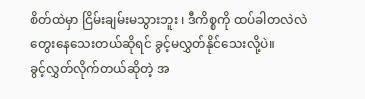စိတ်ထဲမှာ ငြိမ်းချမ်းမသွားဘူး ၊ ဒီကိစ္စကို ထပ်ခါတလဲလဲတွေးနေသေးတယ်ဆိုရင် ခွင့်မလွှတ်နိုင်သေးလို့ပဲ။
ခွင့်လွှတ်လိုက်တယ်ဆိုတဲ့ အ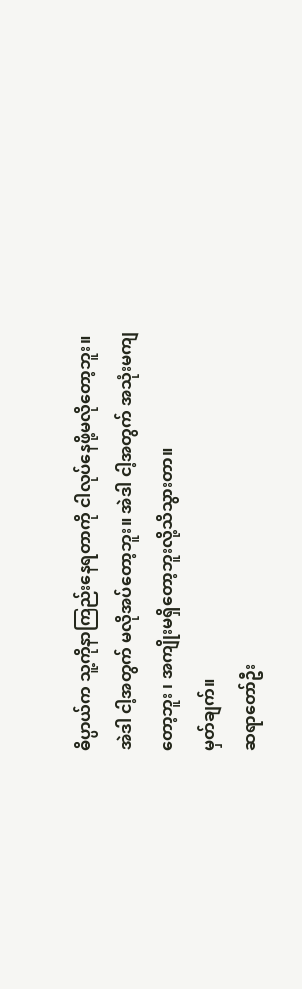ဓိပ္ပာယ်က သူ့ကိုနာကြည်းနေရတာကို ငါလုပ်နေဖို့မလိုတော့ဘူး။ အဲဒါ ငါ့အတွက် မလိုအပ်တော့ဘူး။ အဲဒါ ငါ့အတွက် အသုံးမကျတော့ဘူး ၊ အကျိုးမရှိတော့ဘူးလို့သိသွားတာ။
မှတ်ချက်။
ဆရာတော်ဦး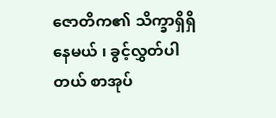ဇောတိက၏ သိက္ခာရှိရှိနေမယ် ၊ ခွင့်လွှတ်ပါတယ် စာအုပ်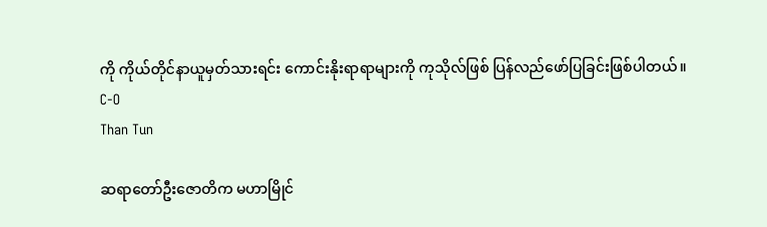ကို ကိုယ်တိုင်နာယူမှတ်သားရင်း ကောင်းနိုးရာရာများကို ကုသိုလ်ဖြစ် ပြန်လည်ဖော်ပြခြင်းဖြစ်ပါတယ်။
C-O
Than Tun

ဆရာတော်ဦးဇောတိက မဟာမြိုင်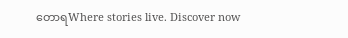တောရWhere stories live. Discover now